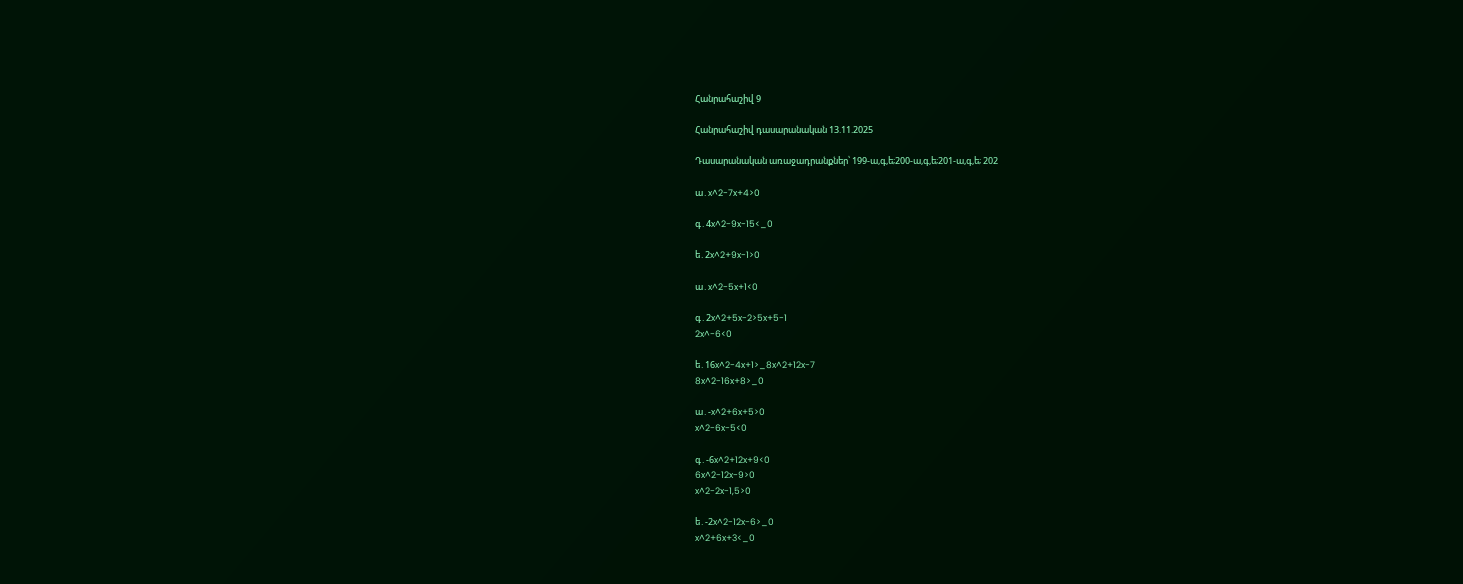Հանրահաշիվ 9

Հանրահաշիվ դասարանական 13.11.2025

Դասարանական առաջադրանքներ՝ 199-ա,գ,ե;200-ա,գ,ե;201-ա,գ,ե; 202

ա․x^2-7x+4>0

գ․4x^2-9x-15<_0

ե․2x^2+9x-1>0

ա․x^2-5x+1<0

գ․2x^2+5x-2>5x+5-1
2x^-6<0

ե․16x^2-4x+1>_8x^2+12x-7
8x^2-16x+8>_0

ա․-x^2+6x+5>0
x^2-6x-5<0

գ․-6x^2+12x+9<0
6x^2-12x-9>0
x^2-2x-1,5>0

ե․-2x^2-12x-6>_0
x^2+6x+3<_0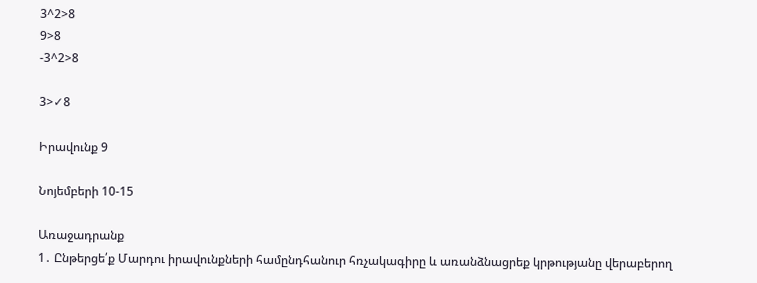3^2>8
9>8
-3^2>8

3>✓8

Իրավունք 9

Նոյեմբերի 10-15

Առաջադրանք
1․ Ընթերցե՛ք Մարդու իրավունքների համընդհանուր հռչակագիրը և առանձնացրեք կրթությանը վերաբերող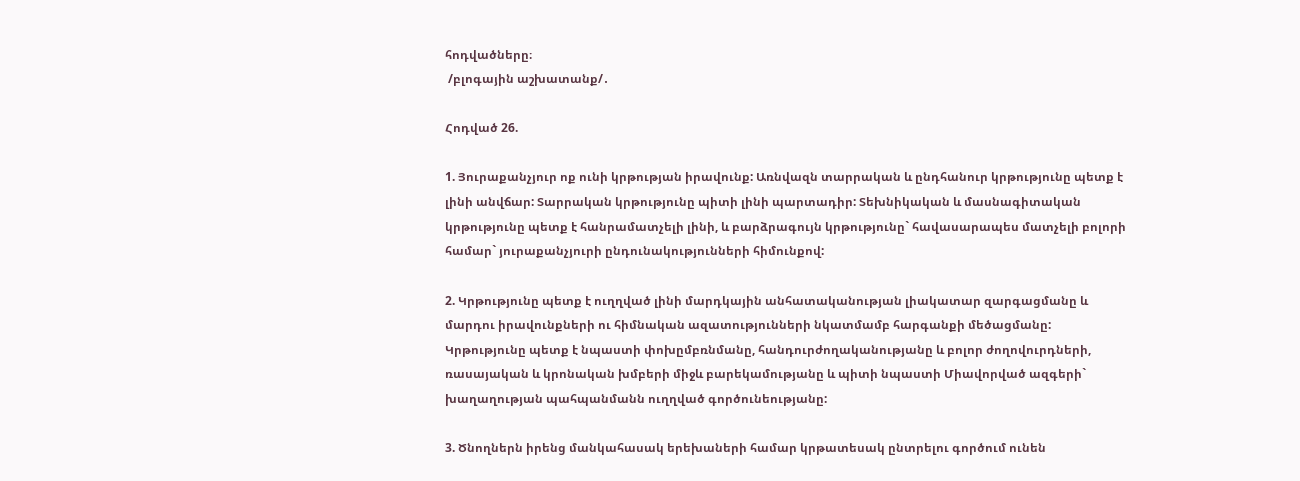հոդվածները։
 /բլոգային աշխատանք/․

Հոդված 26.

1. Յուրաքանչյուր ոք ունի կրթության իրավունք: Առնվազն տարրական և ընդհանուր կրթությունը պետք է լինի անվճար: Տարրական կրթությունը պիտի լինի պարտադիր: Տեխնիկական և մասնագիտական կրթությունը պետք է հանրամատչելի լինի, և բարձրագույն կրթությունը` հավասարապես մատչելի բոլորի համար` յուրաքանչյուրի ընդունակությունների հիմունքով:

2. Կրթությունը պետք է ուղղված լինի մարդկային անհատականության լիակատար զարգացմանը և մարդու իրավունքների ու հիմնական ազատությունների նկատմամբ հարգանքի մեծացմանը: Կրթությունը պետք է նպաստի փոխըմբռնմանը, հանդուրժողականությանը և բոլոր ժողովուրդների, ռասայական և կրոնական խմբերի միջև բարեկամությանը և պիտի նպաստի Միավորված ազգերի` խաղաղության պահպանմանն ուղղված գործունեությանը:

3. Ծնողներն իրենց մանկահասակ երեխաների համար կրթատեսակ ընտրելու գործում ունեն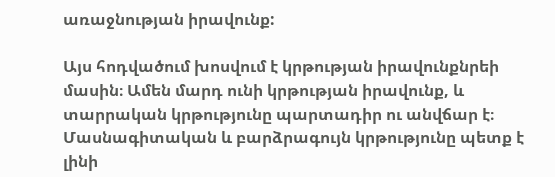առաջնության իրավունք:

Այս հոդվածում խոսվում է կրթության իրավունքնրեի մասին։ Ամեն մարդ ունի կրթության իրավունք, և տարրական կրթությունը պարտադիր ու անվճար է։ Մասնագիտական և բարձրագույն կրթությունը պետք է լինի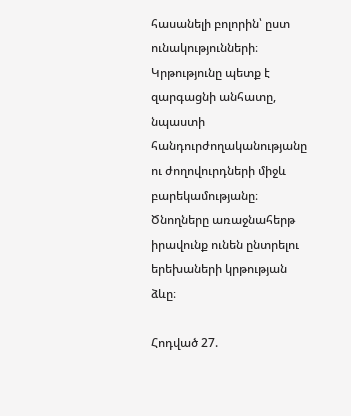հասանելի բոլորին՝ ըստ ունակությունների։ Կրթությունը պետք է զարգացնի անհատը, նպաստի հանդուրժողականությանը ու ժողովուրդների միջև բարեկամությանը։ Ծնողները առաջնահերթ իրավունք ունեն ընտրելու երեխաների կրթության ձևը։

Հոդված 27.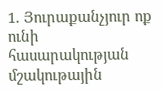1. Յուրաքանչյուր ոք ունի հասարակության մշակութային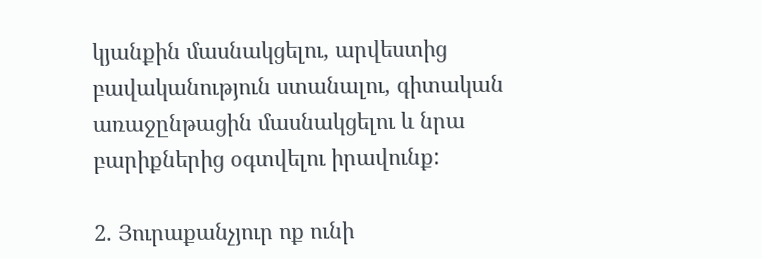կյանքին մասնակցելու, արվեստից բավականություն ստանալու, գիտական առաջընթացին մասնակցելու և նրա բարիքներից օգտվելու իրավունք:

2. Յուրաքանչյուր ոք ունի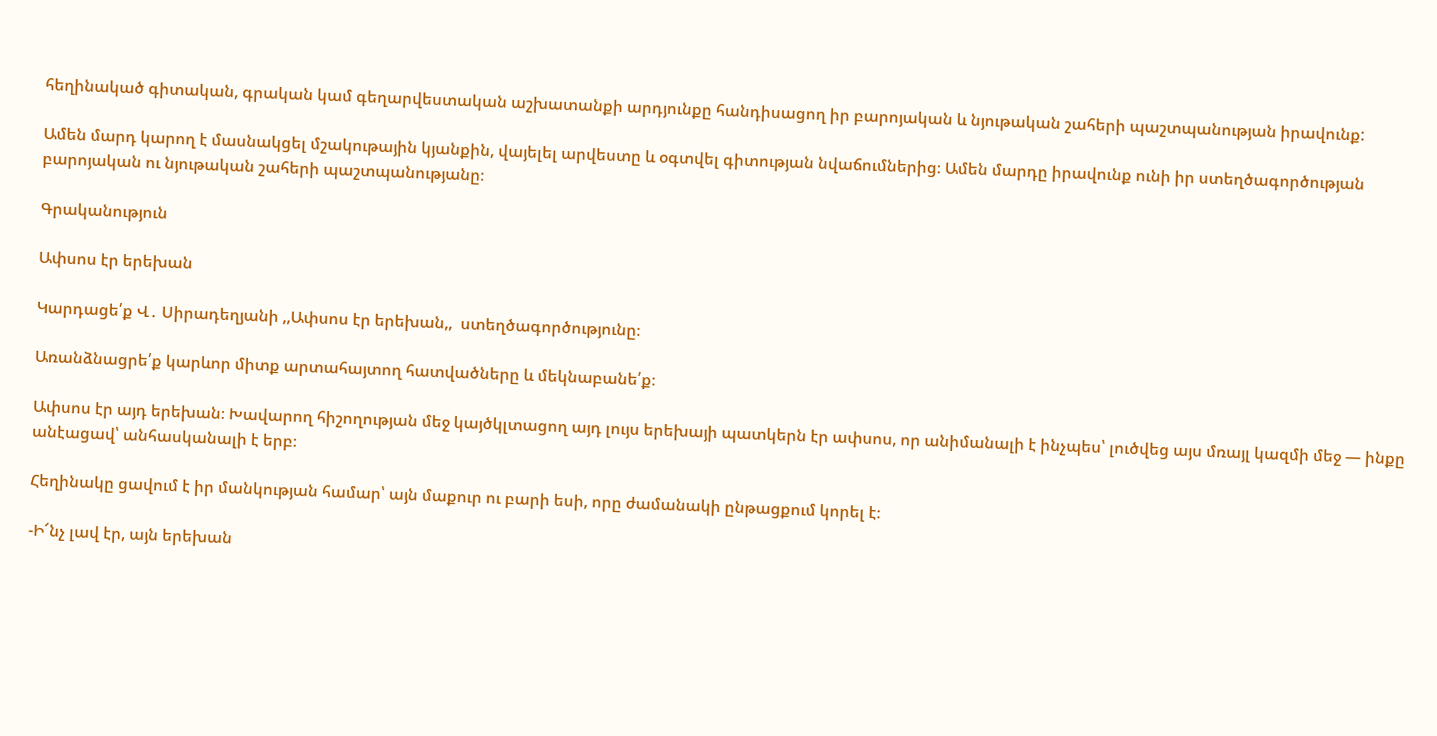հեղինակած գիտական, գրական կամ գեղարվեստական աշխատանքի արդյունքը հանդիսացող իր բարոյական և նյութական շահերի պաշտպանության իրավունք:

Ամեն մարդ կարող է մասնակցել մշակութային կյանքին, վայելել արվեստը և օգտվել գիտության նվաճումներից։ Ամեն մարդը իրավունք ունի իր ստեղծագործության բարոյական ու նյութական շահերի պաշտպանությանը։

Գրականություն

Ափսոս էր երեխան

Կարդացե՛ք Վ․ Սիրադեղյանի ,,Ափսոս էր երեխան,,  ստեղծագործությունը։

Առանձնացրե՛ք կարևոր միտք արտահայտող հատվածները և մեկնաբանե՛ք։

Ափսոս էր այդ երեխան։ Խավարող հիշողության մեջ կայծկլտացող այդ լույս երեխայի պատկերն էր ափսոս, որ անիմանալի է ինչպես՝ լուծվեց այս մռայլ կազմի մեջ — ինքը անէացավ՝ անհասկանալի է երբ։

Հեղինակը ցավում է իր մանկության համար՝ այն մաքուր ու բարի եսի, որը ժամանակի ընթացքում կորել է։

-Ի՜նչ լավ էր, այն երեխան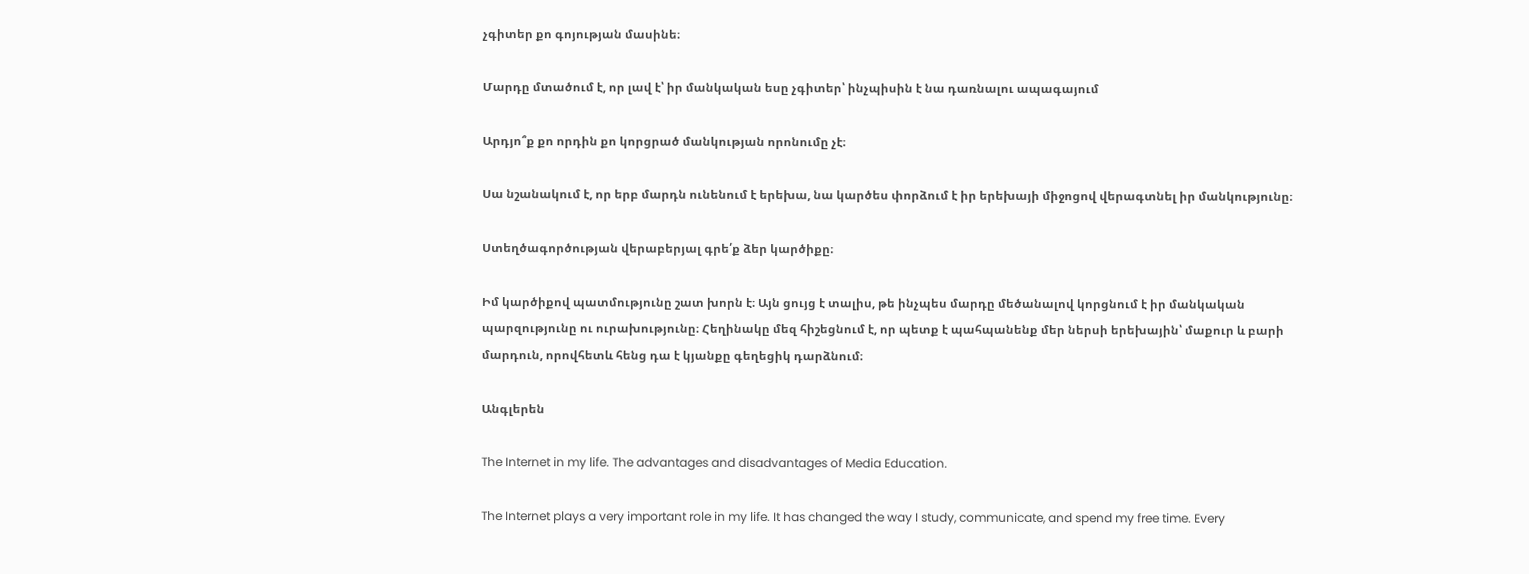չգիտեր քո գոյության մասինե։

Մարդը մտածում է, որ լավ է՝ իր մանկական եսը չգիտեր՝ ինչպիսին է նա դառնալու ապագայում

Արդյո՞ք քո որդին քո կորցրած մանկության որոնումը չէ։

Սա նշանակում է, որ երբ մարդն ունենում է երեխա, նա կարծես փորձում է իր երեխայի միջոցով վերագտնել իր մանկությունը։

Ստեղծագործության վերաբերյալ գրե՛ք ձեր կարծիքը։

Իմ կարծիքով պատմությունը շատ խորն է։ Այն ցույց է տալիս, թե ինչպես մարդը մեծանալով կորցնում է իր մանկական պարզությունը ու ուրախությունը։ Հեղինակը մեզ հիշեցնում է, որ պետք է պահպանենք մեր ներսի երեխային՝ մաքուր և բարի մարդուն, որովհետև հենց դա է կյանքը գեղեցիկ դարձնում։

Անգլերեն

The Internet in my life. The advantages and disadvantages of Media Education.

The Internet plays a very important role in my life. It has changed the way I study, communicate, and spend my free time. Every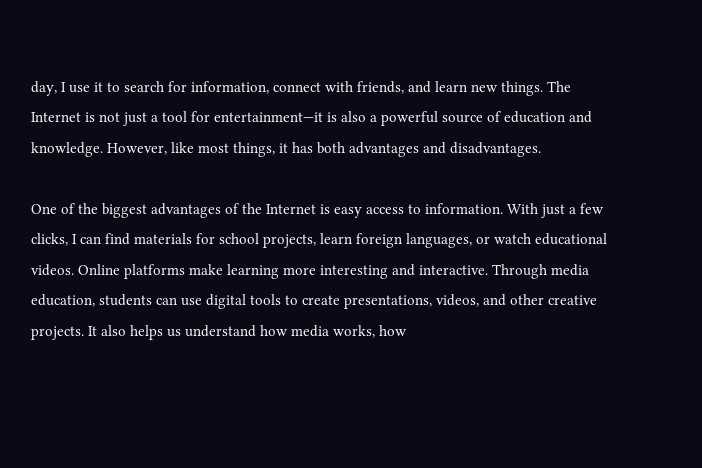day, I use it to search for information, connect with friends, and learn new things. The Internet is not just a tool for entertainment—it is also a powerful source of education and knowledge. However, like most things, it has both advantages and disadvantages.

One of the biggest advantages of the Internet is easy access to information. With just a few clicks, I can find materials for school projects, learn foreign languages, or watch educational videos. Online platforms make learning more interesting and interactive. Through media education, students can use digital tools to create presentations, videos, and other creative projects. It also helps us understand how media works, how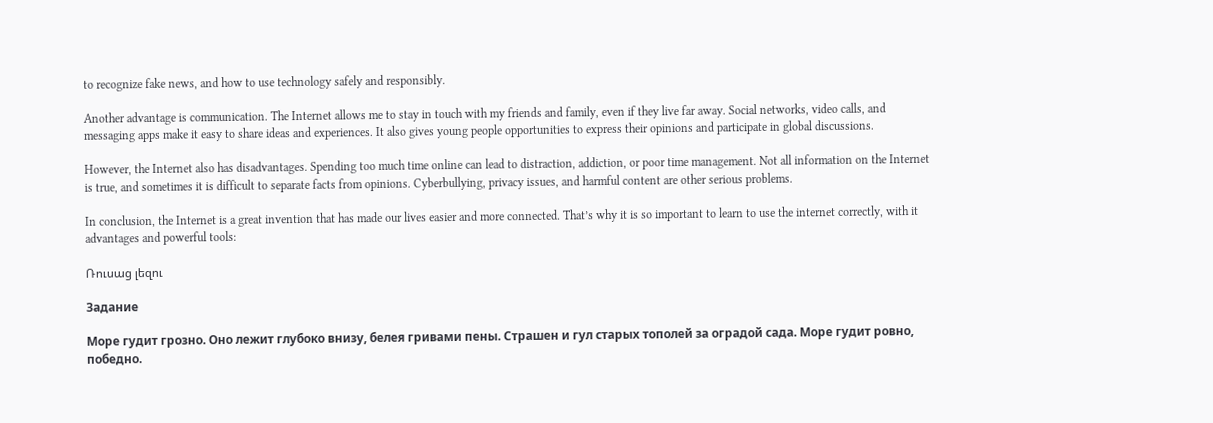to recognize fake news, and how to use technology safely and responsibly.

Another advantage is communication. The Internet allows me to stay in touch with my friends and family, even if they live far away. Social networks, video calls, and messaging apps make it easy to share ideas and experiences. It also gives young people opportunities to express their opinions and participate in global discussions.

However, the Internet also has disadvantages. Spending too much time online can lead to distraction, addiction, or poor time management. Not all information on the Internet is true, and sometimes it is difficult to separate facts from opinions. Cyberbullying, privacy issues, and harmful content are other serious problems.

In conclusion, the Internet is a great invention that has made our lives easier and more connected. That’s why it is so important to learn to use the internet correctly, with it advantages and powerful tools:

Ռուսաց լեզու

Задание

Море гудит грозно. Оно лежит глубоко внизу, белея гривами пены. Страшен и гул старых тополей за оградой сада. Море гудит ровно, победно.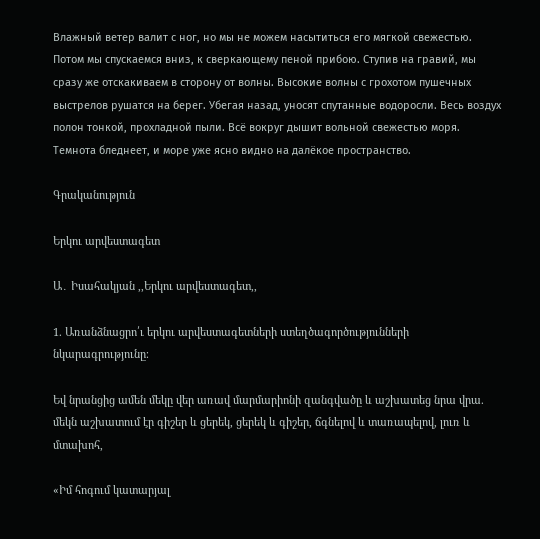Влажный ветер валит с ног, но мы не можем насытиться его мягкой свежестью. Потом мы спускаемся вниз, к сверкающему пеной прибою. Ступив на гравий, мы сразу же отскакиваем в сторону от волны. Высокие волны с грохотом пушечных выстрелов рушатся на берег. Убегая назад, уносят спутанные водоросли. Весь воздух полон тонкой, прохладной пыли. Всё вокруг дышит вольной свежестью моря. Темнота бледнеет, и море уже ясно видно на далёкое пространство.

Գրականություն

Երկու արվեստագետ

Ա․ Իսահակյան ,,Երկու արվեստագետ,,

1. Առանձնացրո՛ւ երկու արվեստագետների ստեղծագործությունների նկարագրությունը։

Եվ նրանցից ամեն մեկը վեր առավ մարմարիոնի զանգվածը և աշխատեց նրա վրա. մեկն աշխատում էր գիշեր և ցերեկ, ցերեկ և գիշեր, ճգնելով և տառապելով, լուռ և մտախոհ,

«Իմ հոգում կատարյալ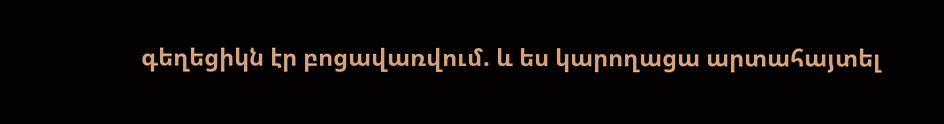գեղեցիկն էր բոցավառվում. և ես կարողացա արտահայտել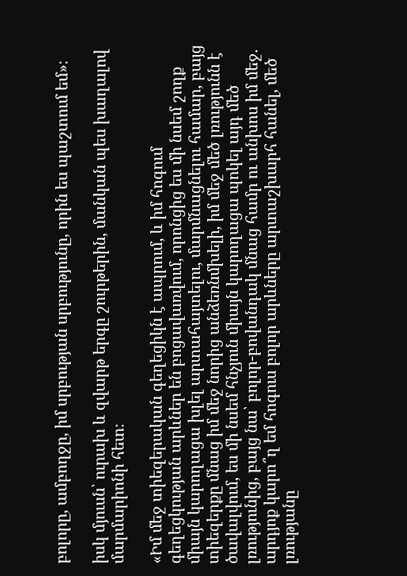բոլորը, ամբողջը, իմ սրբության սրբությունը, որին ես պաշտում եմ»։

իսկ մյուսն՝ ուրախ և զվարթ երգը շուրթերին, մանկան պես խաղալով մարմարիոնի հետ։

«Իմ մեջ տիեզերական գեղեցիկն է ապրում, և իմ հոգում գեղեցկության արևներ են բոցավառվում, որոնցից ես մի նսեմ շողք միայն կարողացա խլել արտահայտելու, մարմնացնելու համար, բայց տիեզերքը մնաց իմ մեջ նորից անձեռնմխելի, իմ մեջ մեծ լռությունն է ծավալվում, ես մի նսեմ հնչյուն միայն կարողացա պոկել այդ մեծ լռությունից, բայց նա՝ բոլոր-բովանդակ մնաց համր ու անխոս իմ մեջ. արդյոք կարո՞ղ եմ հոգուս բոլոր արևները արտաշխարհ հանել, մեծ լռությանը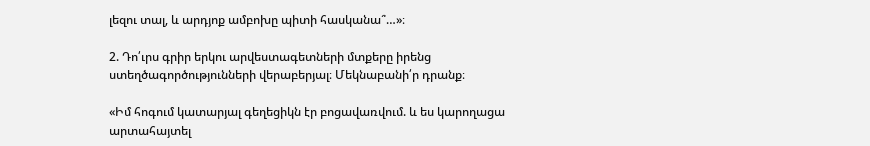լեզու տալ, և արդյոք ամբոխը պիտի հասկանա՞…»։

2. Դո՛ւրս գրիր երկու արվեստագետների մտքերը իրենց ստեղծագործությունների վերաբերյալ։ Մեկնաբանի՛ր դրանք։

«Իմ հոգում կատարյալ գեղեցիկն էր բոցավառվում. և ես կարողացա արտահայտել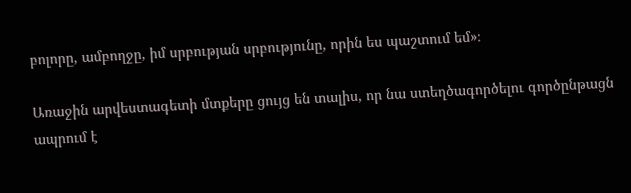բոլորը, ամբողջը, իմ սրբության սրբությունը, որին ես պաշտում եմ»։

Առաջին արվեստագետի մտքերը ցույց են տալիս, որ նա ստեղծագործելու գործընթացն ապրում է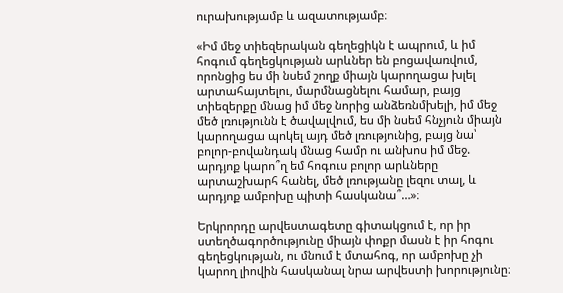ուրախությամբ և ազատությամբ։

«Իմ մեջ տիեզերական գեղեցիկն է ապրում, և իմ հոգում գեղեցկության արևներ են բոցավառվում, որոնցից ես մի նսեմ շողք միայն կարողացա խլել արտահայտելու, մարմնացնելու համար, բայց տիեզերքը մնաց իմ մեջ նորից անձեռնմխելի, իմ մեջ մեծ լռությունն է ծավալվում, ես մի նսեմ հնչյուն միայն կարողացա պոկել այդ մեծ լռությունից, բայց նա՝ բոլոր-բովանդակ մնաց համր ու անխոս իմ մեջ. արդյոք կարո՞ղ եմ հոգուս բոլոր արևները արտաշխարհ հանել, մեծ լռությանը լեզու տալ, և արդյոք ամբոխը պիտի հասկանա՞…»։

Երկրորդը արվեստագետը գիտակցում է, որ իր ստեղծագործությունը միայն փոքր մասն է իր հոգու գեղեցկության, ու մնում է մտահոգ, որ ամբոխը չի կարող լիովին հասկանալ նրա արվեստի խորությունը։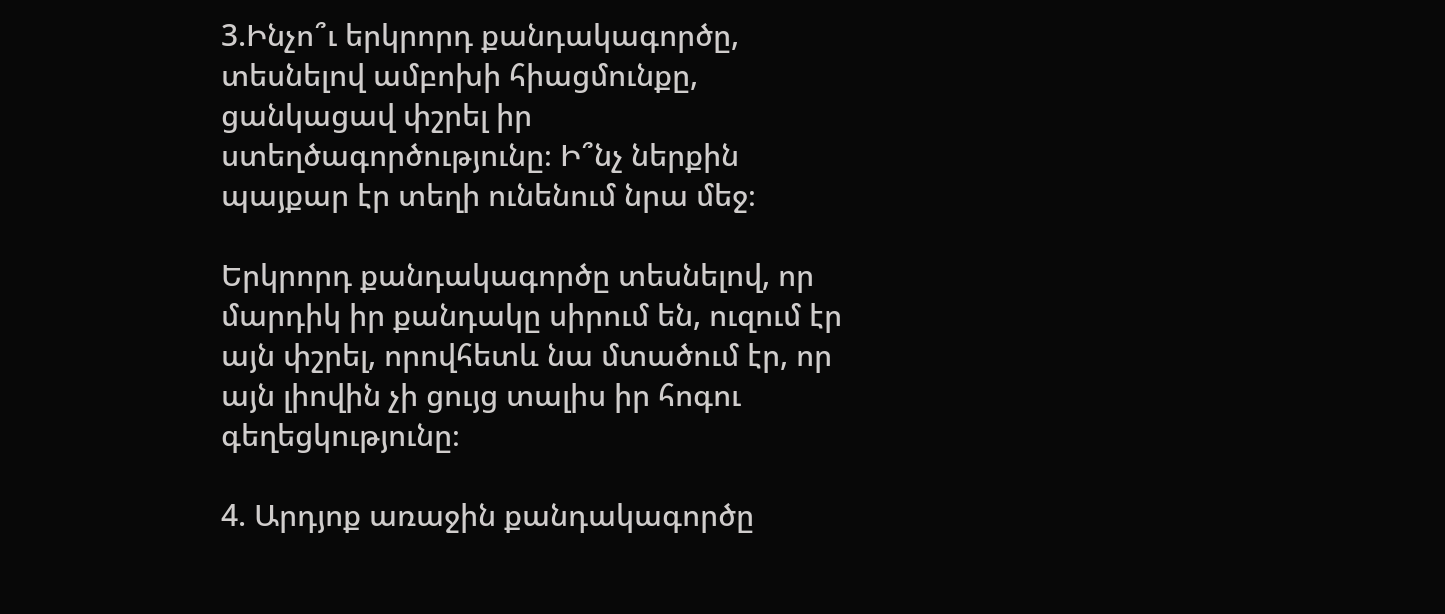3.Ինչո՞ւ երկրորդ քանդակագործը, տեսնելով ամբոխի հիացմունքը, ցանկացավ փշրել իր ստեղծագործությունը։ Ի՞նչ ներքին պայքար էր տեղի ունենում նրա մեջ։

Երկրորդ քանդակագործը տեսնելով, որ մարդիկ իր քանդակը սիրում են, ուզում էր այն փշրել, որովհետև նա մտածում էր, որ այն լիովին չի ցույց տալիս իր հոգու գեղեցկությունը։

4. Արդյոք առաջին քանդակագործը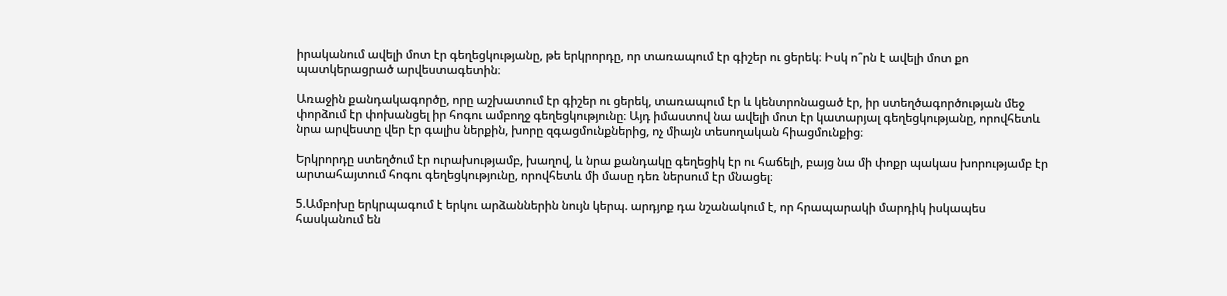իրականում ավելի մոտ էր գեղեցկությանը, թե երկրորդը, որ տառապում էր գիշեր ու ցերեկ։ Իսկ ո՞րն է ավելի մոտ քո պատկերացրած արվեստագետին։

Առաջին քանդակագործը, որը աշխատում էր գիշեր ու ցերեկ, տառապում էր և կենտրոնացած էր, իր ստեղծագործության մեջ փորձում էր փոխանցել իր հոգու ամբողջ գեղեցկությունը։ Այդ իմաստով նա ավելի մոտ էր կատարյալ գեղեցկությանը, որովհետև նրա արվեստը վեր էր գալիս ներքին, խորը զգացմունքներից, ոչ միայն տեսողական հիացմունքից։

Երկրորդը ստեղծում էր ուրախությամբ, խաղով, և նրա քանդակը գեղեցիկ էր ու հաճելի, բայց նա մի փոքր պակաս խորությամբ էր արտահայտում հոգու գեղեցկությունը, որովհետև մի մասը դեռ ներսում էր մնացել։

5.Ամբոխը երկրպագում է երկու արձաններին նույն կերպ. արդյոք դա նշանակում է, որ հրապարակի մարդիկ իսկապես հասկանում են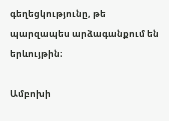գեղեցկությունը, թե պարզապես արձագանքում են երևույթին։

Ամբոխի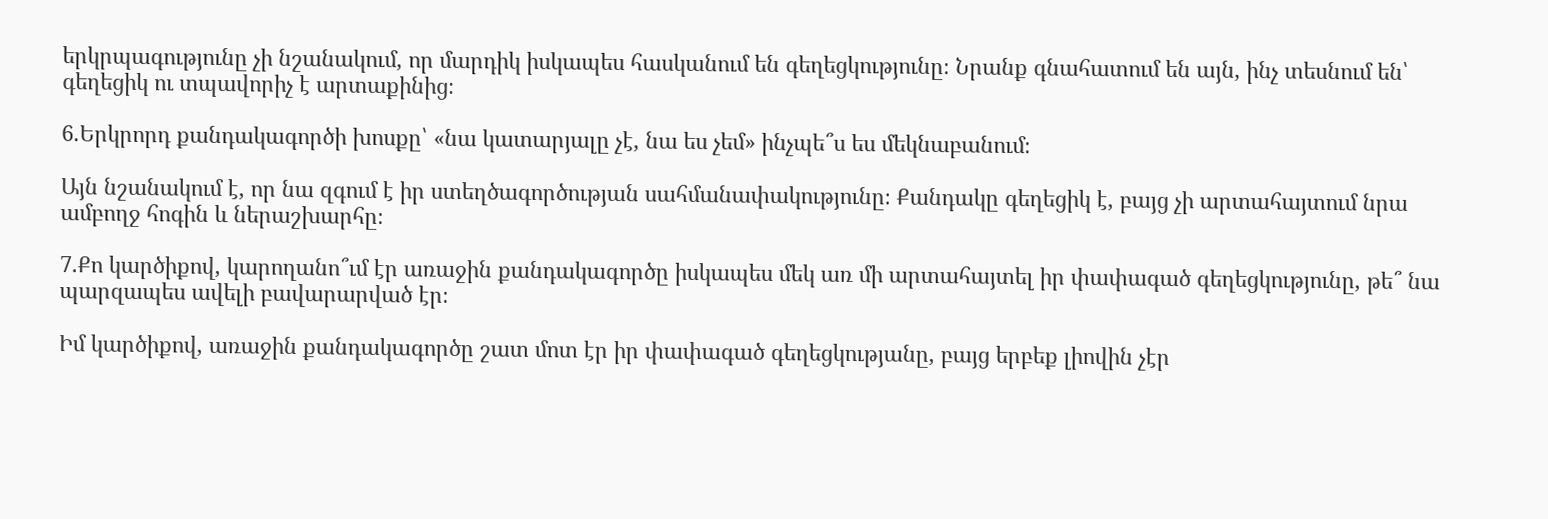երկրպագությունը չի նշանակում, որ մարդիկ իսկապես հասկանում են գեղեցկությունը։ Նրանք գնահատում են այն, ինչ տեսնում են՝ գեղեցիկ ու տպավորիչ է արտաքինից։

6.Երկրորդ քանդակագործի խոսքը՝ «նա կատարյալը չէ, նա ես չեմ» ինչպե՞ս ես մեկնաբանում։

Այն նշանակում է, որ նա զգում է իր ստեղծագործության սահմանափակությունը։ Քանդակը գեղեցիկ է, բայց չի արտահայտում նրա ամբողջ հոգին և ներաշխարհը։

7.Քո կարծիքով, կարողանո՞ւմ էր առաջին քանդակագործը իսկապես մեկ առ մի արտահայտել իր փափագած գեղեցկությունը, թե՞ նա պարզապես ավելի բավարարված էր։

Իմ կարծիքով, առաջին քանդակագործը շատ մոտ էր իր փափագած գեղեցկությանը, բայց երբեք լիովին չէր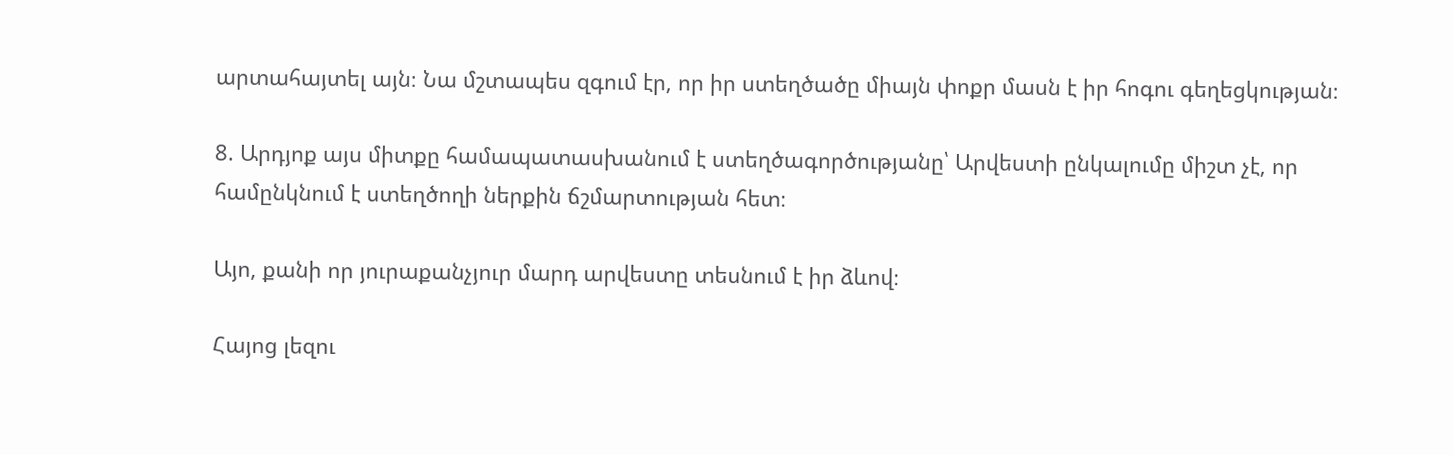արտահայտել այն։ Նա մշտապես զգում էր, որ իր ստեղծածը միայն փոքր մասն է իր հոգու գեղեցկության։

8. Արդյոք այս միտքը համապատասխանում է ստեղծագործությանը՝ Արվեստի ընկալումը միշտ չէ, որ համընկնում է ստեղծողի ներքին ճշմարտության հետ։

Այո, քանի որ յուրաքանչյուր մարդ արվեստը տեսնում է իր ձևով։

Հայոց լեզու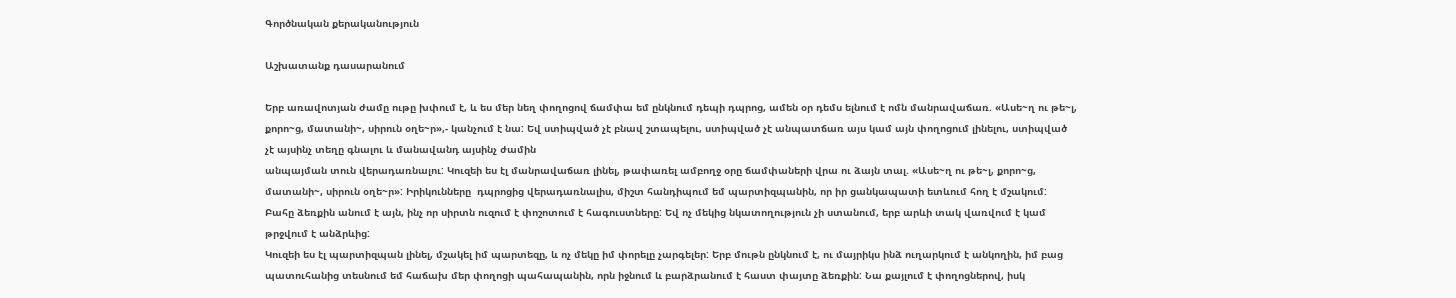Գործնական քերականություն

Աշխատանք դասարանում

Երբ առավոտյան ժամը ութը խփում է, և ես մեր նեղ փողոցով ճամփա եմ ընկնում դեպի դպրոց, ամեն օր դեմս ելնում է ոմն մանրավաճառ. «Ասե~ղ ու թե~լ, քորո~ց, մատանի~, սիրուն օղե~ր»,- կանչում է նա: Եվ ստիպված չէ բնավ շտապելու, ստիպված չէ անպատճառ այս կամ այն փողոցում լինելու, ստիպված չէ այսինչ տեղը գնալու և մանավանդ այսինչ ժամին
անպայման տուն վերադառնալու: Կուզեի ես էլ մանրավաճառ լինել, թափառել ամբողջ օրը ճամփաների վրա ու ձայն տալ. «Ասե~ղ ու թե~լ, քորո~ց, մատանի~, սիրուն օղե~ր»: Իրիկունները  դպրոցից վերադառնալիս, միշտ հանդիպում եմ պարտիզպանին, որ իր ցանկապատի ետևում հող է մշակում: Բահը ձեռքին անում է այն, ինչ որ սիրտն ուզում է փոշոտում է հագուստները: Եվ ոչ մեկից նկատողություն չի ստանում, երբ արևի տակ վառվում է կամ թրջվում է անձրևից:
Կուզեի ես էլ պարտիզպան լինել, մշակել իմ պարտեզը, և ոչ մեկը իմ փորելը չարգելեր: Երբ մութն ընկնում է, ու մայրիկս ինձ ուղարկում է անկողին, իմ բաց պատուհանից տեսնում եմ հաճախ մեր փողոցի պահապանին, որն իջնում և բարձրանում է հաստ փայտը ձեռքին: Նա քայլում է փողոցներով, իսկ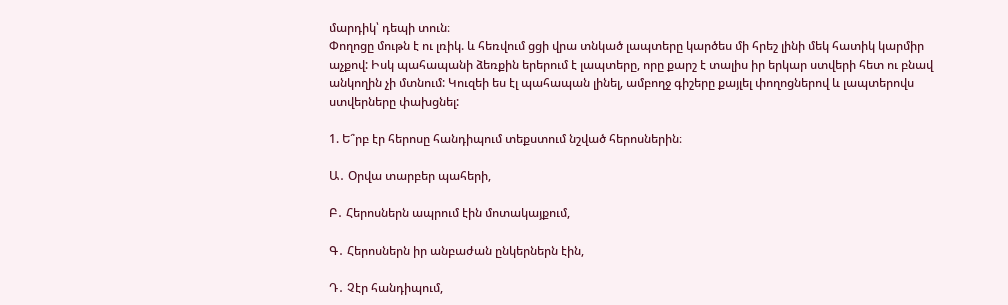մարդիկ՝ դեպի տուն։
Փողոցը մութն է ու լռիկ. և հեռվում ցցի վրա տնկած լապտերը կարծես մի հրեշ լինի մեկ հատիկ կարմիր աչքով: Իսկ պահապանի ձեռքին երերում է լապտերը, որը քարշ է տալիս իր երկար ստվերի հետ ու բնավ անկողին չի մտնում: Կուզեի ես էլ պահապան լինել, ամբողջ գիշերը քայլել փողոցներով և լապտերովս ստվերները փախցնել:

1. Ե՞րբ էր հերոսը հանդիպում տեքստում նշված հերոսներին։

Ա․ Օրվա տարբեր պահերի,

Բ․ Հերոսներն ապրում էին մոտակայքում,

Գ․ Հերոսներն իր անբաժան ընկերներն էին,

Դ․ Չէր հանդիպում,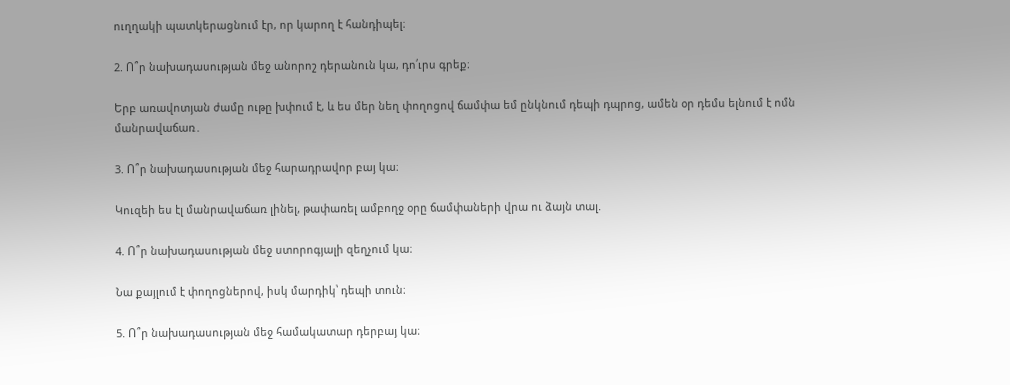ուղղակի պատկերացնում էր, որ կարող է հանդիպել։

2. Ո՞ր նախադասության մեջ անորոշ դերանուն կա, դո՛ւրս գրեք։

Երբ առավոտյան ժամը ութը խփում է, և ես մեր նեղ փողոցով ճամփա եմ ընկնում դեպի դպրոց, ամեն օր դեմս ելնում է ոմն մանրավաճառ․

3. Ո՞ր նախադասության մեջ հարադրավոր բայ կա։

Կուզեի ես էլ մանրավաճառ լինել, թափառել ամբողջ օրը ճամփաների վրա ու ձայն տալ.

4. Ո՞ր նախադասության մեջ ստորոգյալի զեղչում կա։

Նա քայլում է փողոցներով, իսկ մարդիկ՝ դեպի տուն։

5. Ո՞ր նախադասության մեջ համակատար դերբայ կա։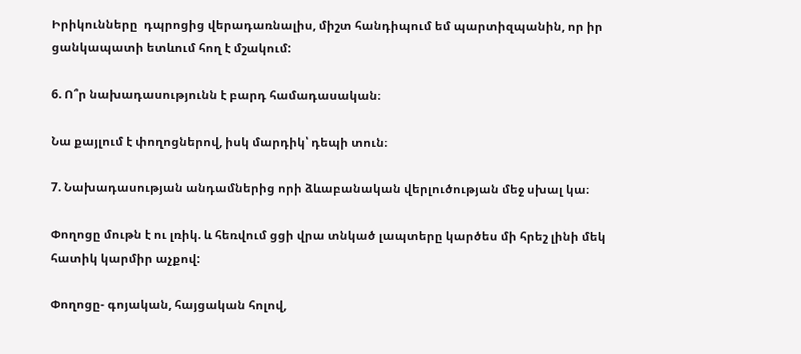Իրիկունները  դպրոցից վերադառնալիս, միշտ հանդիպում եմ պարտիզպանին, որ իր ցանկապատի ետևում հող է մշակում:

6. Ո՞ր նախադասությունն է բարդ համադասական։

Նա քայլում է փողոցներով, իսկ մարդիկ՝ դեպի տուն։

7. Նախադասության անդամներից որի ձևաբանական վերլուծության մեջ սխալ կա։

Փողոցը մութն է ու լռիկ. և հեռվում ցցի վրա տնկած լապտերը կարծես մի հրեշ լինի մեկ հատիկ կարմիր աչքով:

Փողոցը- գոյական, հայցական հոլով,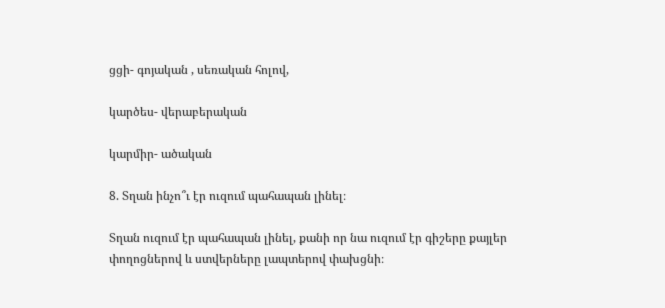ցցի- գոյական , սեռական հոլով,

կարծես- վերաբերական

կարմիր- ածական

8. Տղան ինչո՞ւ էր ուզում պահապան լինել։

Տղան ուզում էր պահապան լինել, քանի որ նա ուզում էր գիշերը քայլեր փողոցներով և ստվերները լապտերով փախցնի։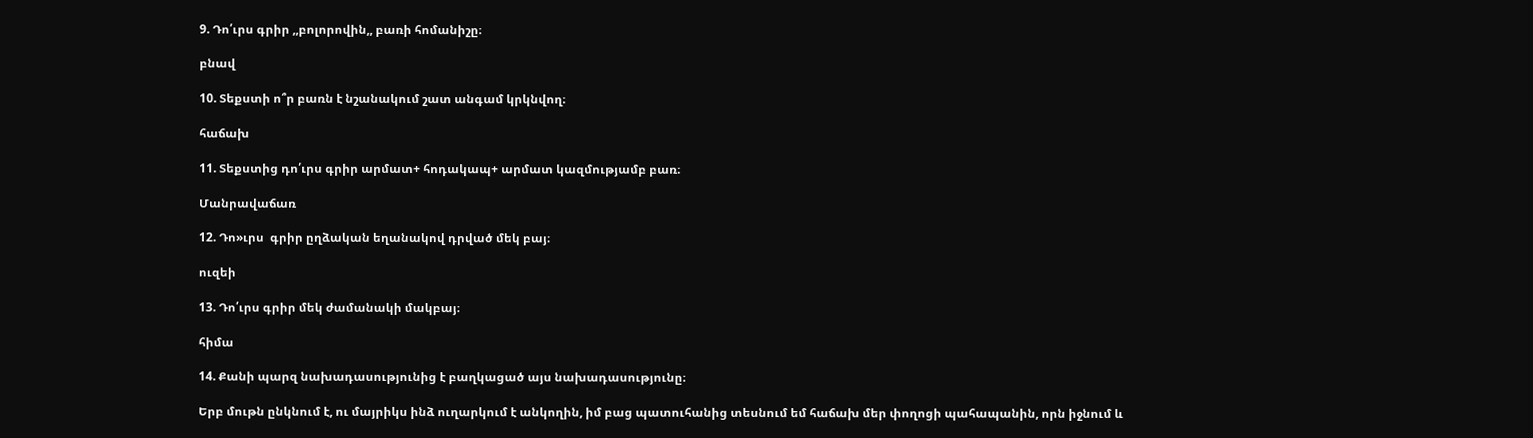9. Դո՛ւրս գրիր ,,բոլորովին,, բառի հոմանիշը։

բնավ

10. Տեքստի ո՞ր բառն է նշանակում շատ անգամ կրկնվող։

հաճախ

11. Տեքստից դո՛ւրս գրիր արմատ+ հոդակապ+ արմատ կազմությամբ բառ։

Մանրավաճառ

12. Դո»ւրս  գրիր ըղձական եղանակով դրված մեկ բայ։

ուզեի

13. Դո՛ւրս գրիր մեկ ժամանակի մակբայ։

հիմա

14. Քանի պարզ նախադասությունից է բաղկացած այս նախադասությունը։

Երբ մութն ընկնում է, ու մայրիկս ինձ ուղարկում է անկողին, իմ բաց պատուհանից տեսնում եմ հաճախ մեր փողոցի պահապանին, որն իջնում և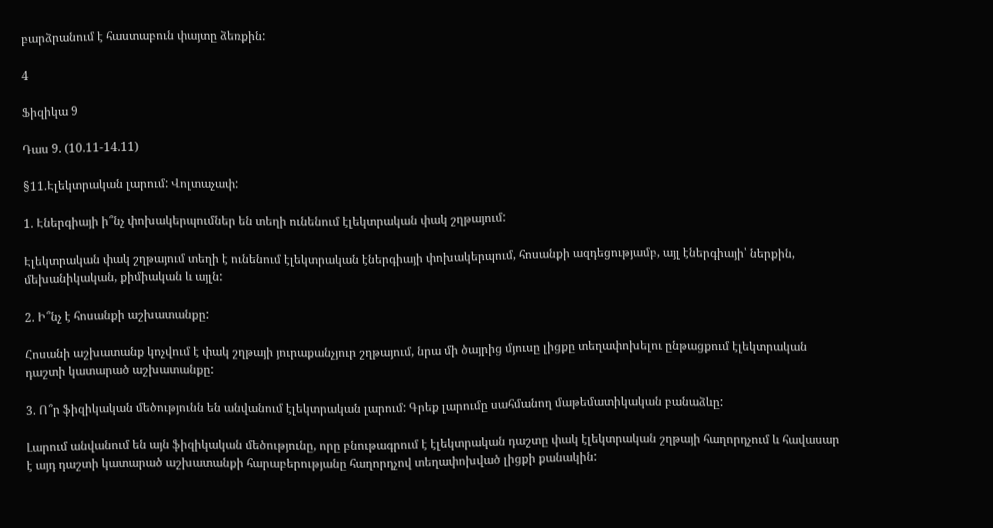բարձրանում է հաստաբուն փայտը ձեռքին:

4

Ֆիզիկա 9

Դաս 9. (10.11-14.11)

§11.Էլեկտրական լարում: Վոլտաչափ:

1. Էներգիայի ի՞նչ փոխակերպումներ են տեղի ունենում էլեկտրական փակ շղթայում:

Էլեկտրական փակ շղթայում տեղի է ունենում էլեկտրական էներգիայի փոխակերպում, հոսանքի ազդեցությամբ, այլ էներգիայի՝ ներքին, մեխանիկական, քիմիական և այլն:

2. Ի՞նչ է հոսանքի աշխատանքը:

Հոսանի աշխատանք կոչվում է փակ շղթայի յուրաքանչյուր շղթայում, նրա մի ծայրից մյուսը լիցքը տեղափոխելու ընթացքում էլեկտրական դաշտի կատարած աշխատանքը:

3. Ո՞ր ֆիզիկական մեծությունն են անվանում էլեկտրական լարում: Գրեք լարումը սահմանող մաթեմատիկական բանաձևը:

Լարում անվանում են այն ֆիզիկական մեծությունը, որը բնութագրում է էլեկտրական դաշտը փակ էլեկտրական շղթայի հաղորդչում և հավասար է այդ դաշտի կատարած աշխատանքի հարաբերությանը հաղորդչով տեղափոխված լիցքի քանակին: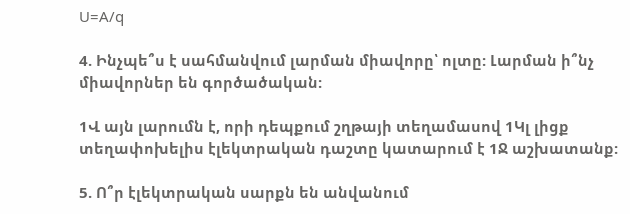U=A/q

4. Ինչպե՞ս է սահմանվում լարման միավորը՝ ոլտը: Լարման ի՞նչ միավորներ են գործածական:

1Վ այն լարումն է, որի դեպքում շղթայի տեղամասով 1Կլ լիցք տեղափոխելիս էլեկտրական դաշտը կատարում է 1Ջ աշխատանք:

5. Ո՞ր էլեկտրական սարքն են անվանում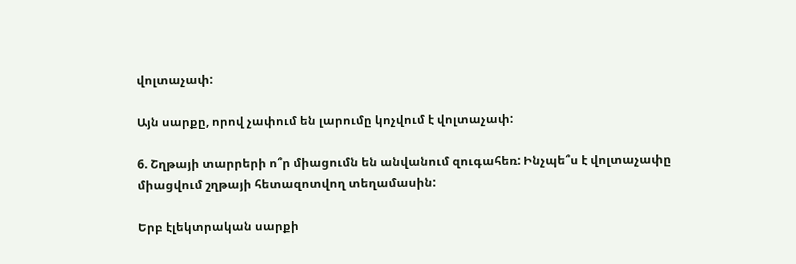վոլտաչափ:

Այն սարքը, որով չափում են լարումը կոչվում է վոլտաչափ:

6. Շղթայի տարրերի ո՞ր միացումն են անվանում զուգահեռ: Ինչպե՞ս է վոլտաչափը միացվում շղթայի հետազոտվող տեղամասին:

Երբ էլեկտրական սարքի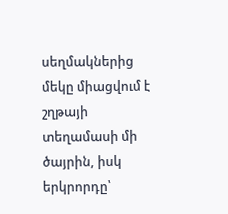սեղմակներից մեկը միացվում է շղթայի տեղամասի մի ծայրին, իսկ երկրորդը՝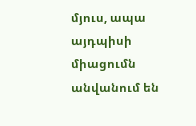մյուս, ապա այդպիսի միացումն անվանում են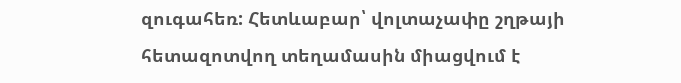զուգահեռ: Հետևաբար՝ վոլտաչափը շղթայի հետազոտվող տեղամասին միացվում է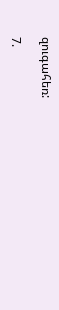զուգահեռ:

7.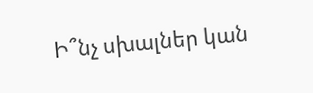Ի՞նչ սխալներ կան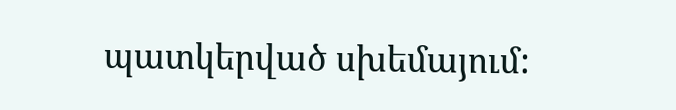պատկերված սխեմայում: